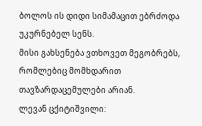ბოლოს ის დიდი სიმამაცით ებრძოდა უკურნებელ სენს.
მისი გახსენება ვთხოვეთ მეგობრებს, რომლებიც მომხდარით თავზარდაცემულები არიან.
ლევან ცქიტიშვილი: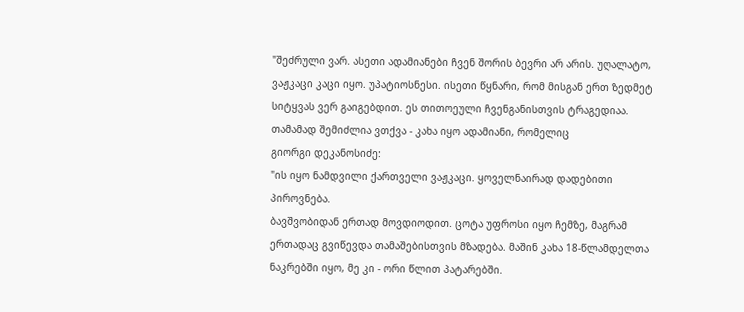"შეძრული ვარ. ასეთი ადამიანები ჩვენ შორის ბევრი არ არის. უღალატო, ვაჟკაცი კაცი იყო. უპატიოსნესი. ისეთი წყნარი, რომ მისგან ერთ ზედმეტ სიტყვას ვერ გაიგებდით. ეს თითოეული ჩვენგანისთვის ტრაგედიაა.
თამამად შემიძლია ვთქვა - კახა იყო ადამიანი, რომელიც
გიორგი დეკანოსიძე:
"ის იყო ნამდვილი ქართველი ვაჟკაცი. ყოველნაირად დადებითი პიროვნება.
ბავშვობიდან ერთად მოვდიოდით. ცოტა უფროსი იყო ჩემზე, მაგრამ ერთადაც გვიწევდა თამაშებისთვის მზადება. მაშინ კახა 18-წლამდელთა ნაკრებში იყო, მე კი - ორი წლით პატარებში.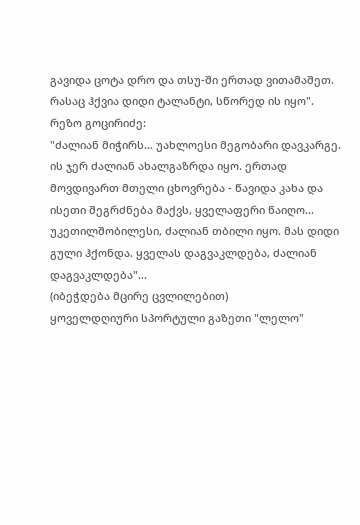გავიდა ცოტა დრო და თსუ-ში ერთად ვითამაშეთ.
რასაც ჰქვია დიდი ტალანტი, სწორედ ის იყო".
რეზო გოცირიძე:
"ძალიან მიჭირს... უახლოესი მეგობარი დავკარგე. ის ჯერ ძალიან ახალგაზრდა იყო. ერთად მოვდივართ მთელი ცხოვრება - წავიდა კახა და ისეთი შეგრძნება მაქვს, ყველაფერი წაიღო...
უკეთილშობილესი, ძალიან თბილი იყო. მას დიდი გული ჰქონდა. ყველას დაგვაკლდება, ძალიან დაგვაკლდება"...
(იბეჭდება მცირე ცვლილებით)
ყოველდღიური სპორტული გაზეთი "ლელო"